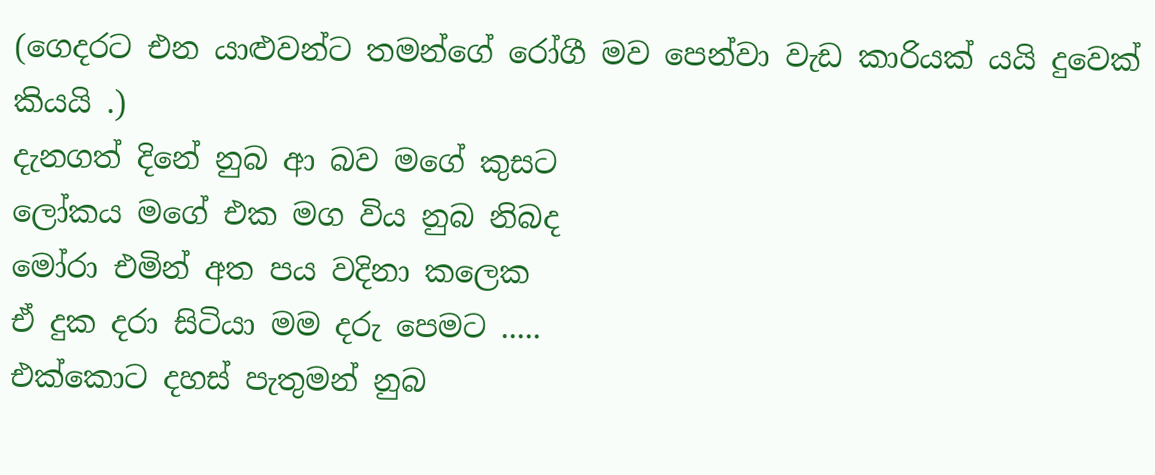(ගෙදරට එන යාළුවන්ට තමන්ගේ රෝගී මව පෙන්වා වැඩ කාරියක් යයි දුවෙක් කියයි .)
දැනගත් දිනේ නුබ ආ බව මගේ කුසට
ලෝකය මගේ එක මග විය නුබ නිබද
මෝරා එමින් අත පය වදිනා කලෙක
ඒ දුක දරා සිටියා මම දරු පෙමට .....
එක්කොට දහස් පැතුමන් නුබ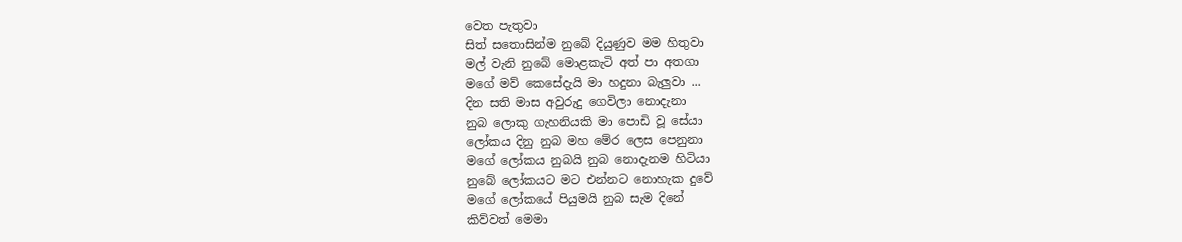වෙත පැතුවා
සිත් සතොසින්ම නුබේ දියුණුව මම හිතුවා
මල් වැනි නුබේ මොළකැටි අත් පා අතගා
මගේ මව් කෙසේදැයි මා හදුනා බැලුවා ...
දින සති මාස අවුරුදු ගෙවිලා නොදැනා
නුබ ලොකු ගැහනියකි මා පොඩි වූ සේයා
ලෝකය දිනු නුබ මහ මේර ලෙස පෙනුනා
මගේ ලෝකය නුබයි නුබ නොදැනම හිටියා
නුබේ ලෝකයට මට එන්නට නොහැක දුවේ
මගේ ලෝකයේ පියුමයි නුබ සැම දිනේ
කිව්වත් මෙමා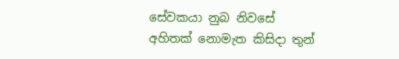සේවකයා නුබ නිවසේ
අහිතක් නොමැත කිසිදා තුන්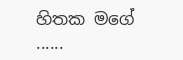හිතක මගේ ......